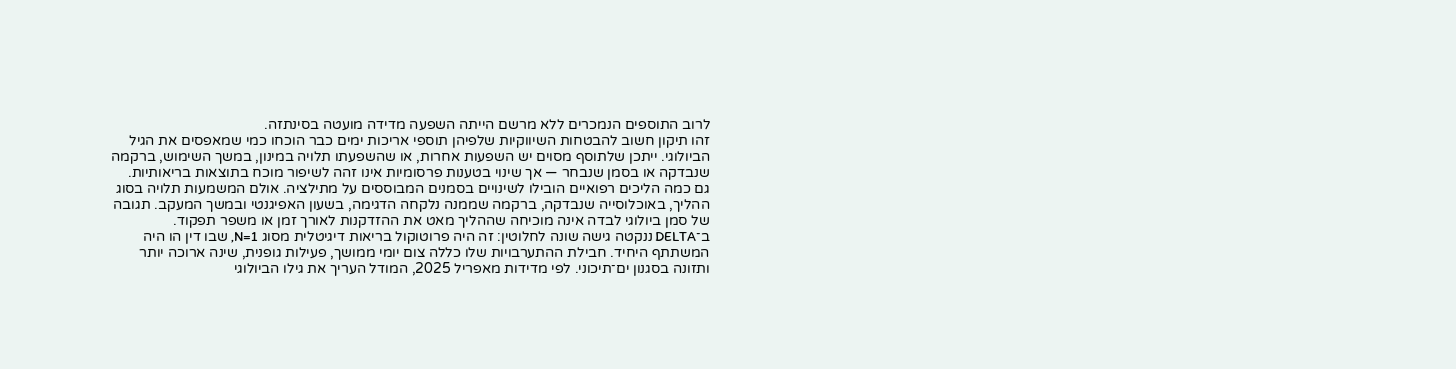לרוב התוספים הנמכרים ללא מרשם הייתה השפעה מדידה מועטה בסינתזה.
זהו תיקון חשוב להבטחות השיווקיות שלפיהן תוספי אריכות ימים כבר הוכחו כמי שמאפסים את הגיל הביולוגי. ייתכן שלתוסף מסוים יש השפעות אחרות, או שהשפעתו תלויה במינון, במשך השימוש, ברקמה שנבדקה או בסמן שנבחר — אך שינוי בטענות פרסומיות אינו זהה לשיפור מוכח בתוצאות בריאותיות.
גם כמה הליכים רפואיים הובילו לשינויים בסמנים המבוססים על מתילציה. אולם המשמעות תלויה בסוג ההליך, באוכלוסייה שנבדקה, ברקמה שממנה נלקחה הדגימה, בשעון האפיגנטי ובמשך המעקב. תגובה של סמן ביולוגי לבדה אינה מוכיחה שההליך מאט את ההזדקנות לאורך זמן או משפר תפקוד.
ב־DELTA ננקטה גישה שונה לחלוטין: זה היה פרוטוקול בריאות דיגיטלית מסוג N=1, שבו דין הו היה המשתתף היחיד. חבילת ההתערבויות שלו כללה צום יומי ממושך, פעילות גופנית, שינה ארוכה יותר ותזונה בסגנון ים־תיכוני. לפי מדידות מאפריל 2025, המודל העריך את גילו הביולוגי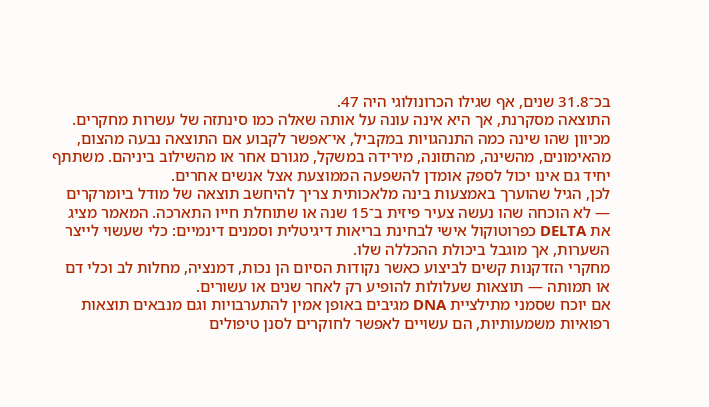בכ־31.8 שנים, אף שגילו הכרונולוגי היה 47.
התוצאה מסקרנת, אך היא אינה עונה על אותה שאלה כמו סינתזה של עשרות מחקרים. מכיוון שהו שינה כמה התנהגויות במקביל, אי־אפשר לקבוע אם התוצאה נבעה מהצום, מהאימונים, מהשינה, מהתזונה, מירידה במשקל, מגורם אחר או מהשילוב ביניהם. משתתף יחיד גם אינו יכול לספק אומדן להשפעה הממוצעת אצל אנשים אחרים.
לכן, הגיל שהוערך באמצעות בינה מלאכותית צריך להיחשב תוצאה של מודל ביומרקרים — לא הוכחה שהו נעשה צעיר פיזית ב־15 שנה או שתוחלת חייו התארכה. המאמר מציג את DELTA כפרוטוקול אישי לבחינת בריאות דיגיטלית וסמנים דינמיים: כלי שעשוי לייצר השערות, אך מוגבל ביכולת ההכללה שלו.
מחקרי הזדקנות קשים לביצוע כאשר נקודות הסיום הן נכות, דמנציה, מחלות לב וכלי דם או תמותה — תוצאות שעלולות להופיע רק לאחר שנים או עשורים.
אם יוכח שסמני מתילציית DNA מגיבים באופן אמין להתערבויות וגם מנבאים תוצאות רפואיות משמעותיות, הם עשויים לאפשר לחוקרים לסנן טיפולים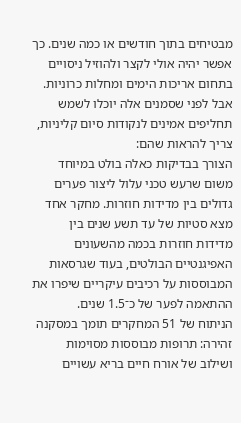מבטיחים בתוך חודשים או כמה שנים. כך אפשר יהיה אולי לקצר ולהוזיל ניסויים בתחום אריכות הימים ומחלות כרוניות.
אבל לפני שסמנים אלה יוכלו לשמש תחליפים אמינים לנקודות סיום קליניות, צריך להראות שהם:
הצורך בבדיקות כאלה בולט במיוחד משום שרעש טכני עלול ליצור פערים גדולים בין מדידות חוזרות. מחקר אחד מצא סטיות של עד תשע שנים בין מדידות חוזרות בכמה מהשעונים האפיגנטיים הבולטים, בעוד שגרסאות המבוססות על רכיבים עיקריים שיפרו את ההתאמה לפער של כ־1.5 שנים.
הניתוח של 51 המחקרים תומך במסקנה זהירה: תרופות מבוססות מסוימות ושילוב של אורח חיים בריא עשויים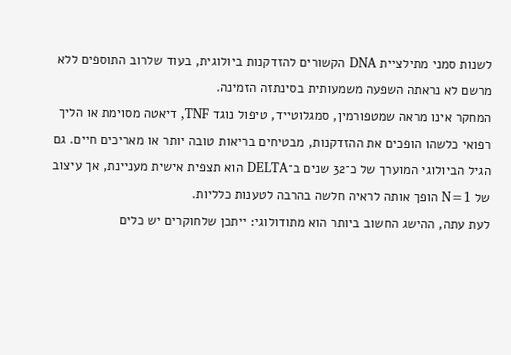לשנות סמני מתילציית DNA הקשורים להזדקנות ביולוגית, בעוד שלרוב התוספים ללא מרשם לא נראתה השפעה משמעותית בסינתזה הזמינה.
המחקר אינו מראה שמטפורמין, סמגלוטייד, טיפול נוגד TNF, דיאטה מסוימת או הליך רפואי כלשהו הופכים את ההזדקנות, מבטיחים בריאות טובה יותר או מאריכים חיים. גם הגיל הביולוגי המוערך של כ־32 שנים ב־DELTA הוא תצפית אישית מעניינת, אך עיצוב של N=1 הופך אותה לראיה חלשה בהרבה לטענות כלליות.
לעת עתה, ההישג החשוב ביותר הוא מתודולוגי: ייתכן שלחוקרים יש כלים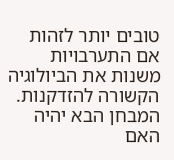טובים יותר לזהות אם התערבויות משנות את הביולוגיה הקשורה להזדקנות. המבחן הבא יהיה האם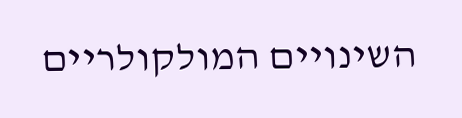השינויים המולקולריים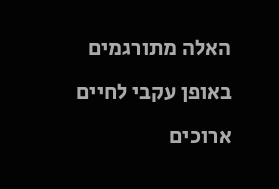האלה מתורגמים באופן עקבי לחיים ארוכים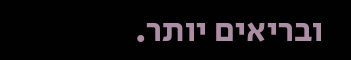ובריאים יותר.